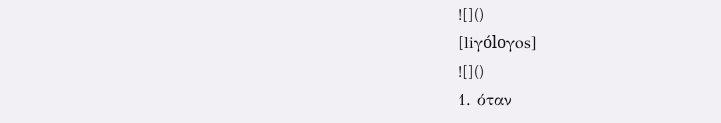![]()
[liγóloγos]
![]()
1. όταν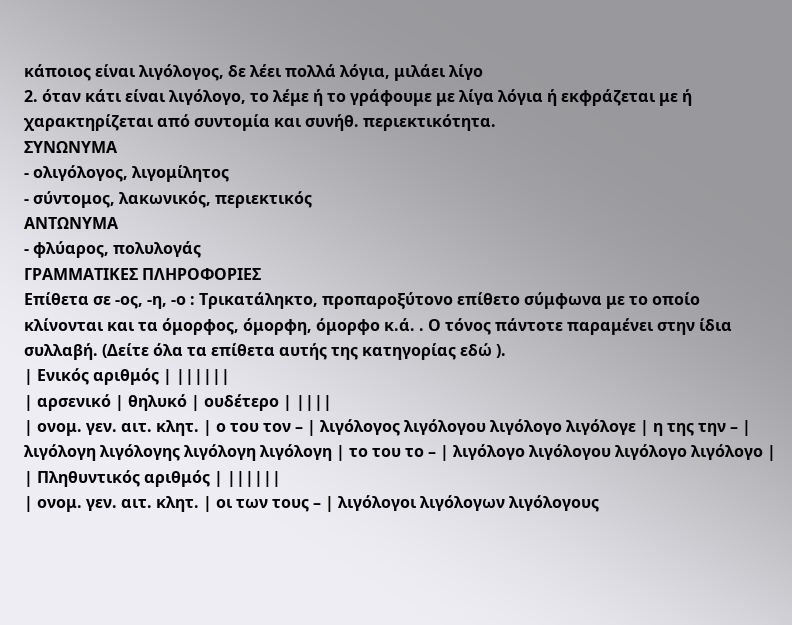κάποιος είναι λιγόλογος, δε λέει πολλά λόγια, μιλάει λίγο
2. όταν κάτι είναι λιγόλογο, το λέμε ή το γράφουμε με λίγα λόγια ή εκφράζεται με ή χαρακτηρίζεται από συντομία και συνήθ. περιεκτικότητα.
ΣΥΝΩΝΥΜΑ
- ολιγόλογος, λιγομίλητος
- σύντομος, λακωνικός, περιεκτικός
ΑΝΤΩΝΥΜΑ
- φλύαρος, πολυλογάς
ΓΡΑΜΜΑΤΙΚΕΣ ΠΛΗΡΟΦΟΡΙΕΣ
Επίθετα σε -ος, -η, -ο : Τρικατάληκτο, προπαροξύτονο επίθετο σύμφωνα με το οποίο κλίνονται και τα όμορφος, όμορφη, όμορφο κ.ά. . Ο τόνος πάντοτε παραμένει στην ίδια συλλαβή. (Δείτε όλα τα επίθετα αυτής της κατηγορίας εδώ ).
| Ενικός αριθμός | ||||||
| αρσενικό | θηλυκό | ουδέτερο | ||||
| ονομ. γεν. αιτ. κλητ. | ο του τον – | λιγόλογος λιγόλογου λιγόλογο λιγόλογε | η της την – | λιγόλογη λιγόλογης λιγόλογη λιγόλογη | το του το – | λιγόλογο λιγόλογου λιγόλογο λιγόλογο |
| Πληθυντικός αριθμός | ||||||
| ονομ. γεν. αιτ. κλητ. | οι των τους – | λιγόλογοι λιγόλογων λιγόλογους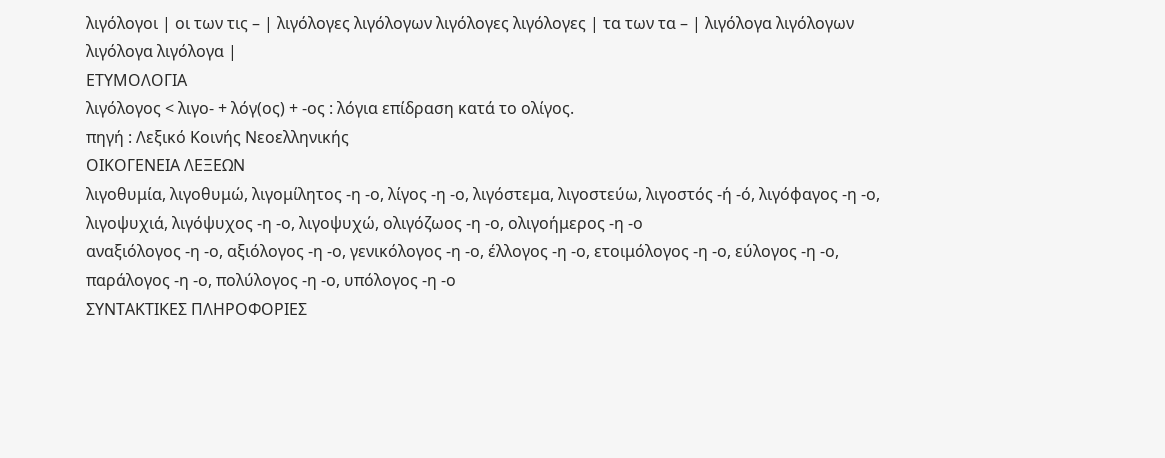λιγόλογοι | οι των τις – | λιγόλογες λιγόλογων λιγόλογες λιγόλογες | τα των τα – | λιγόλογα λιγόλογων λιγόλογα λιγόλογα |
ΕΤΥΜΟΛΟΓΙΑ
λιγόλογος < λιγο- + λόγ(ος) + -ος : λόγια επίδραση κατά το ολίγος.
πηγή : Λεξικό Κοινής Νεοελληνικής
ΟΙΚΟΓΕΝΕΙΑ ΛΕΞΕΩΝ
λιγοθυμία, λιγοθυμώ, λιγομίλητος -η -ο, λίγος -η -ο, λιγόστεμα, λιγοστεύω, λιγοστός -ή -ό, λιγόφαγος -η -ο, λιγοψυχιά, λιγόψυχος -η -ο, λιγοψυχώ, ολιγόζωος -η -ο, ολιγοήμερος -η -ο
αναξιόλογος -η -ο, αξιόλογος -η -ο, γενικόλογος -η -ο, έλλογος -η -ο, ετοιμόλογος -η -ο, εύλογος -η -ο, παράλογος -η -ο, πολύλογος -η -ο, υπόλογος -η -ο
ΣΥΝΤΑΚΤΙΚΕΣ ΠΛΗΡΟΦΟΡΙΕΣ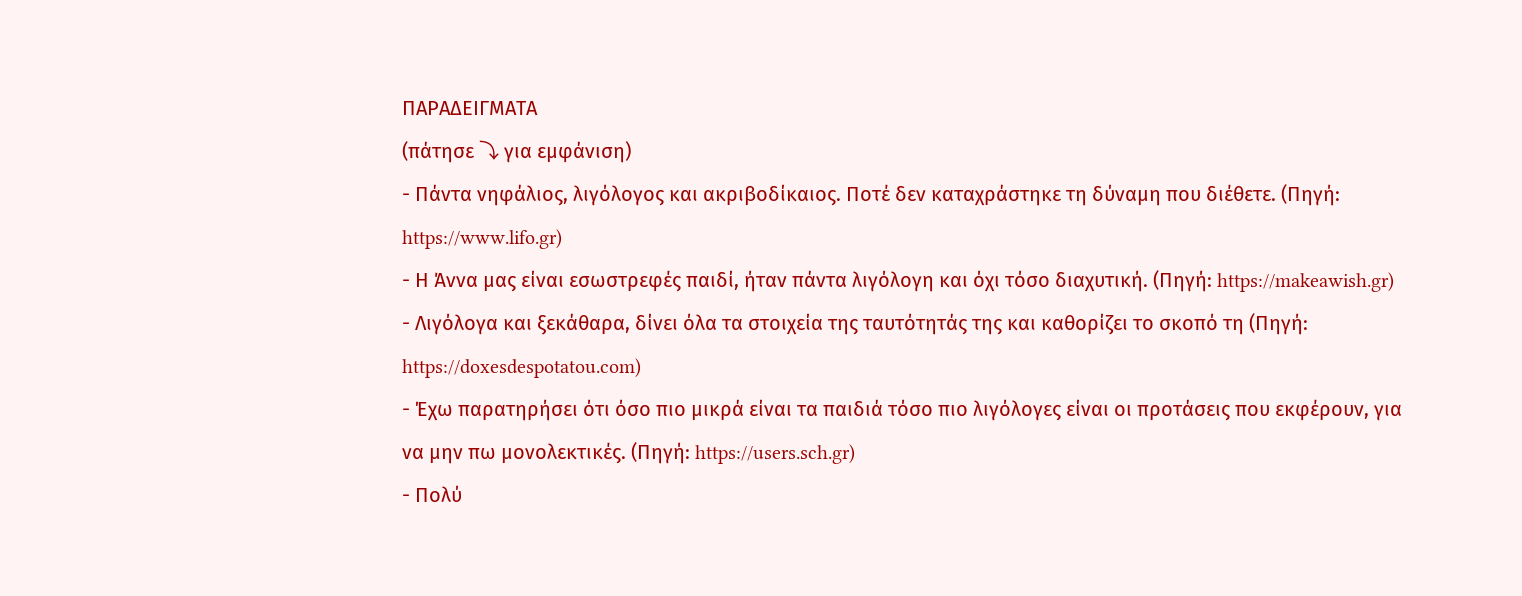ΠΑΡΑΔΕΙΓΜΑΤΑ
(πάτησε ⤵ για εμφάνιση)
- Πάντα νηφάλιος, λιγόλογος και ακριβοδίκαιος. Ποτέ δεν καταχράστηκε τη δύναμη που διέθετε. (Πηγή: https://www.lifo.gr)
- Η Άννα μας είναι εσωστρεφές παιδί, ήταν πάντα λιγόλογη και όχι τόσο διαχυτική. (Πηγή: https://makeawish.gr)
- Λιγόλογα και ξεκάθαρα, δίνει όλα τα στοιχεία της ταυτότητάς της και καθορίζει το σκοπό τη (Πηγή: https://doxesdespotatou.com)
- Έχω παρατηρήσει ότι όσο πιο μικρά είναι τα παιδιά τόσο πιο λιγόλογες είναι οι προτάσεις που εκφέρουν, για να μην πω μονολεκτικές. (Πηγή: https://users.sch.gr)
- Πολύ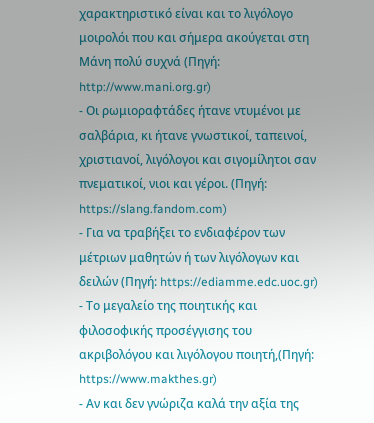χαρακτηριστικό είναι και το λιγόλογο μοιρολόι που και σήμερα ακούγεται στη Μάνη πολύ συχνά (Πηγή: http://www.mani.org.gr)
- Οι ρωμιοραφτάδες ήτανε ντυμένοι με σαλβάρια, κι ήτανε γνωστικοί, ταπεινοί, χριστιανοί, λιγόλογοι και σιγομίλητοι σαν πνεματικοί, νιοι και γέροι. (Πηγή: https://slang.fandom.com)
- Για να τραβήξει το ενδιαφέρον των μέτριων μαθητών ή των λιγόλογων και δειλών (Πηγή: https://ediamme.edc.uoc.gr)
- Το μεγαλείο της ποιητικής και φιλοσοφικής προσέγγισης του ακριβολόγου και λιγόλογου ποιητή,(Πηγή: https://www.makthes.gr)
- Αν και δεν γνώριζα καλά την αξία της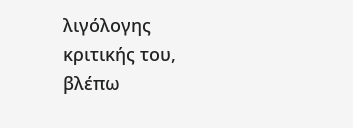λιγόλογης κριτικής του, βλέπω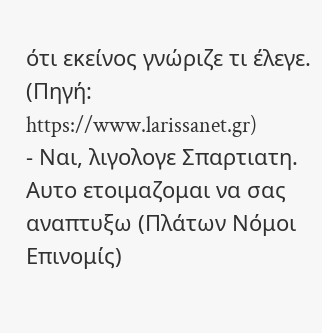ότι εκείνος γνώριζε τι έλεγε. (Πηγή: https://www.larissanet.gr)
- Ναι, λιγολογε Σπαρτιατη. Αυτο ετοιμαζομαι να σας αναπτυξω (Πλάτων Νόμοι Επινομίς)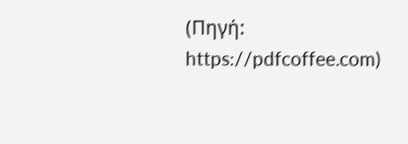(Πηγή: https://pdfcoffee.com)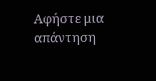Αφήστε μια απάντηση